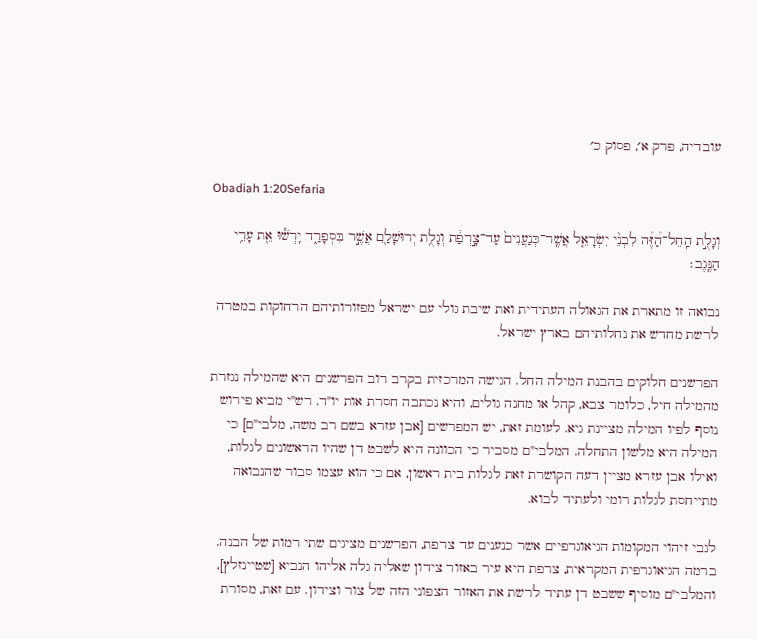עובדיה, פרק א׳, פסוק כ׳

Obadiah 1:20Sefaria

וְגָלֻ֣ת הַֽחֵל־הַ֠זֶּ֠ה לִבְנֵ֨י יִשְׂרָאֵ֤ל אֲשֶֽׁר־כְּנַעֲנִים֙ עַד־צָ֣רְפַ֔ת וְגָלֻ֥ת יְרוּשָׁלַ֖͏ִם אֲשֶׁ֣ר בִּסְפָרַ֑ד יִֽרְשׁ֕וּ אֵ֖ת עָרֵ֥י הַנֶּֽגֶב׃

נבואה זו מתארת את הגאולה העתידית ואת שיבת גולי עם ישראל מפזורותיהם הרחוקות במטרה לרשת מחדש את נחלותיהם בארץ ישראל.

הפרשנים חלוקים בהבנת המילה החל. הגישה המרכזית בקרב רוב הפרשנים היא שהמילה נגזרת מהמילה חיל, כלומר צבא, קהל או מחנה גולים, והיא נכתבה חסרת אות יו"ד. רש"י מביא פירוש נוסף לפיו המילה מציינת גיא. לעומת זאת, יש המפרשים [אבן עזרא בשם רב משה, מלבי"ם] כי המילה היא מלשון התחלה. המלבי"ם מסביר כי הכוונה היא לשבט דן שהיו הראשונים לגלות, ואילו אבן עזרא מציין דעה הקושרת זאת לגלות בית ראשון, אם כי הוא עצמו סבור שהנבואה מתייחסת לגלות רומי ולעתיד לבוא.

לגבי זיהוי המקומות הגיאוגרפיים אשר כנענים עד צרפת, הפרשנים מציגים שתי רמות של הבנה. ברמה הגיאוגרפית המקראית, צרפת היא עיר באזור צידון שאליה גלה אליהו הנביא [שטיינזלץ], והמלבי"ם מוסיף ששבט דן עתיד לרשת את האזור הצפוני הזה של צור וצידון. עם זאת, מסורת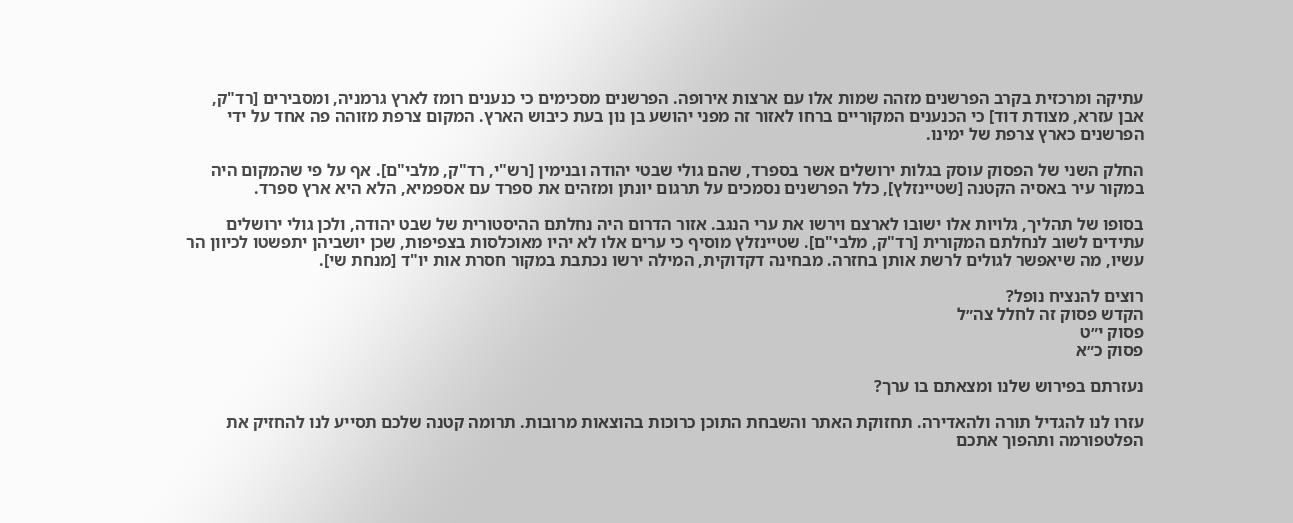עתיקה ומרכזית בקרב הפרשנים מזהה שמות אלו עם ארצות אירופה. הפרשנים מסכימים כי כנענים רומז לארץ גרמניה, ומסבירים [רד"ק, אבן עזרא, מצודת דוד] כי הכנענים המקוריים ברחו לאזור זה מפני יהושע בן נון בעת כיבוש הארץ. המקום צרפת מזוהה פה אחד על ידי הפרשנים כארץ צרפת של ימינו.

החלק השני של הפסוק עוסק בגלות ירושלים אשר בספרד, שהם גולי שבטי יהודה ובנימין [רש"י, רד"ק, מלבי"ם]. אף על פי שהמקום היה במקור עיר באסיה הקטנה [שטיינזלץ], כלל הפרשנים נסמכים על תרגום יונתן ומזהים את ספרד עם אספמיא, הלא היא ארץ ספרד.

בסופו של תהליך, גלויות אלו ישובו לארצם וירשו את ערי הנגב. אזור הדרום היה נחלתם ההיסטורית של שבט יהודה, ולכן גולי ירושלים עתידים לשוב לנחלתם המקורית [רד"ק, מלבי"ם]. שטיינזלץ מוסיף כי ערים אלו לא יהיו מאוכלסות בצפיפות, שכן יושביהן יתפשטו לכיוון הר עשיו, מה שיאפשר לגולים לרשת אותן בחזרה. מבחינה דקדוקית, המילה ירשו נכתבת במקור חסרת אות יו"ד [מנחת שי].

רוצים להנציח נופל?
הקדש פסוק זה לחלל צה״ל
פסוק י״ט
פסוק כ״א

נעזרתם בפירוש שלנו ומצאתם בו ערך?

עזרו לנו להגדיל תורה ולהאדירה. תחזוקת האתר והשבחת התוכן כרוכות בהוצאות מרובות. תרומה קטנה שלכם תסייע לנו להחזיק את הפלטפורמה ותהפוך אתכם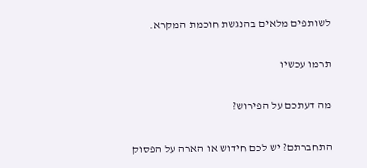לשותפים מלאים בהנגשת חוכמת המקרא.

תרמו עכשיו

מה דעתכם על הפירוש?

התחברתם? יש לכם חידוש או הארה על הפסוק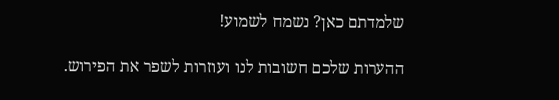שלמדתם כאן? נשמח לשמוע!

ההערות שלכם חשובות לנו ועוזרות לשפר את הפירוש.